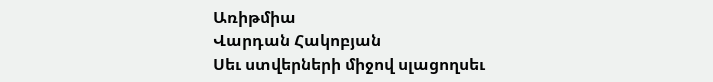Առիթմիա
Վարդան Հակոբյան
Սեւ ստվերների միջով սլացողսեւ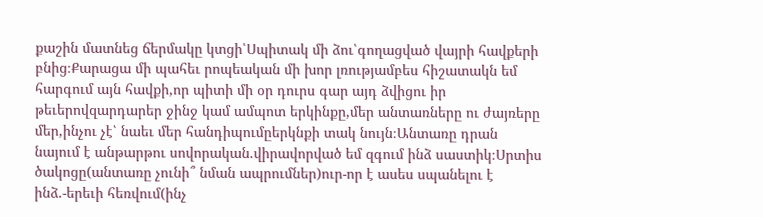քաշին մատնեց ճերմակը կտցի՝Սպիտակ մի ձու՝գողացված վայրի հավքերի բնից։Քարացա մի պահեւ րոպեական մի խոր լռությամբես հիշատակն եմ հարգում այն հավքի,որ պիտի մի օր դուրս գար այդ ձվիցու իր թեւերովզարդարեր ջինջ կամ ամպոտ երկինքը,մեր անտառները ու ժայռերը մեր,ինչու չէ՝ նաեւ մեր հանդիպումըերկնքի տակ նույն։Անտառը դրան նայում է անթարթու սովորական.վիրավորված եմ զգում ինձ սաստիկ։Սրտիս ծակոցը(անտառը չունի՞ նման ապրումներ)ուր-որ է ասես սպանելու է ինձ.-երեւի հեռվում(ինչ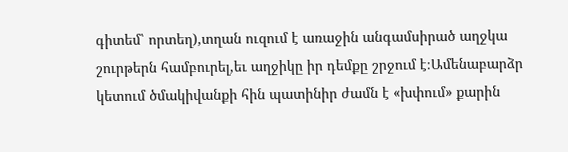գիտեմ՝ որտեղ),տղան ուզում է առաջին անգամսիրած աղջկա շուրթերն համբուրել,եւ աղջիկը իր դեմքը շրջում է։Ամենաբարձր կետում ծմակիվանքի հին պատինիր ժամն է «խփում» քարին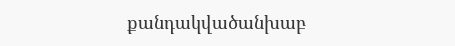քանդակվածանխաբ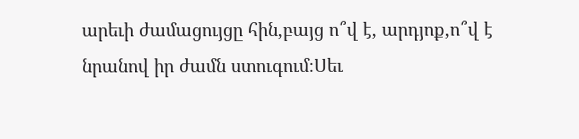արեւի ժամացույցը հին,բայց ո՞վ է, արդյոք,ո՞վ է նրանով իր ժամն ստուգում։Սեւ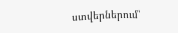ստվերներում՝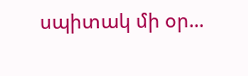սպիտակ մի օր...